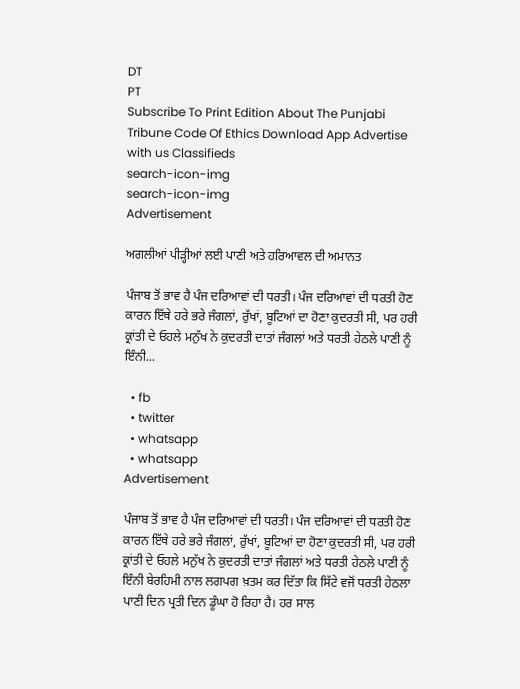DT
PT
Subscribe To Print Edition About The Punjabi Tribune Code Of Ethics Download App Advertise with us Classifieds
search-icon-img
search-icon-img
Advertisement

ਅਗਲੀਆਂ ਪੀੜ੍ਹੀਆਂ ਲਈ ਪਾਣੀ ਅਤੇ ਹਰਿਆਵਲ ਦੀ ਅਮਾਨਤ

ਪੰਜਾਬ ਤੋਂ ਭਾਵ ਹੈ ਪੰਜ ਦਰਿਆਵਾਂ ਦੀ ਧਰਤੀ। ਪੰਜ ਦਰਿਆਵਾਂ ਦੀ ਧਰਤੀ ਹੋਣ ਕਾਰਨ ਇੱਥੇ ਹਰੇ ਭਰੇ ਜੰਗਲਾਂ, ਰੁੱਖਾਂ, ਬੂਟਿਆਂ ਦਾ ਹੋਣਾ ਕੁਦਰਤੀ ਸੀ, ਪਰ ਹਰੀ ਕ੍ਰਾਂਤੀ ਦੇ ਓਹਲੇ ਮਨੁੱਖ ਨੇ ਕੁਦਰਤੀ ਦਾਤਾਂ ਜੰਗਲਾਂ ਅਤੇ ਧਰਤੀ ਹੇਠਲੇ ਪਾਣੀ ਨੂੰ ਇੰਨੀ...

  • fb
  • twitter
  • whatsapp
  • whatsapp
Advertisement

ਪੰਜਾਬ ਤੋਂ ਭਾਵ ਹੈ ਪੰਜ ਦਰਿਆਵਾਂ ਦੀ ਧਰਤੀ। ਪੰਜ ਦਰਿਆਵਾਂ ਦੀ ਧਰਤੀ ਹੋਣ ਕਾਰਨ ਇੱਥੇ ਹਰੇ ਭਰੇ ਜੰਗਲਾਂ, ਰੁੱਖਾਂ, ਬੂਟਿਆਂ ਦਾ ਹੋਣਾ ਕੁਦਰਤੀ ਸੀ, ਪਰ ਹਰੀ ਕ੍ਰਾਂਤੀ ਦੇ ਓਹਲੇ ਮਨੁੱਖ ਨੇ ਕੁਦਰਤੀ ਦਾਤਾਂ ਜੰਗਲਾਂ ਅਤੇ ਧਰਤੀ ਹੇਠਲੇ ਪਾਣੀ ਨੂੰ ਇੰਨੀ ਬੇਰਹਿਮੀ ਨਾਲ ਲਗਪਗ ਖ਼ਤਮ ਕਰ ਦਿੱਤਾ ਕਿ ਸਿੱਟੇ ਵਜੋਂ ਧਰਤੀ ਹੇਠਲਾ ਪਾਣੀ ਦਿਨ ਪ੍ਰਤੀ ਦਿਨ ਡੂੰਘਾ ਹੋ ਰਿਹਾ ਹੈ। ਹਰ ਸਾਲ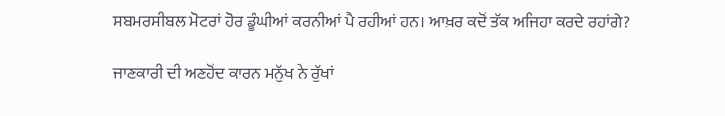ਸਬਮਰਸੀਬਲ ਮੋਟਰਾਂ ਹੋਰ ਡੂੰਘੀਆਂ ਕਰਨੀਆਂ ਪੈ ਰਹੀਆਂ ਹਨ। ਆਖ਼ਰ ਕਦੋਂ ਤੱਕ ਅਜਿਹਾ ਕਰਦੇ ਰਹਾਂਗੇ?

ਜਾਣਕਾਰੀ ਦੀ ਅਣਹੋਂਦ ਕਾਰਨ ਮਨੁੱਖ ਨੇ ਰੁੱਖਾਂ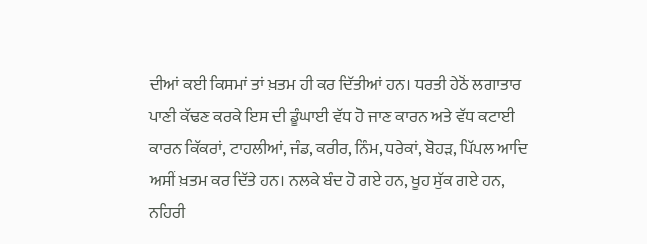ਦੀਆਂ ਕਈ ਕਿਸਮਾਂ ਤਾਂ ਖ਼ਤਮ ਹੀ ਕਰ ਦਿੱਤੀਆਂ ਹਨ। ਧਰਤੀ ਹੇਠੋਂ ਲਗਾਤਾਰ ਪਾਣੀ ਕੱਢਣ ਕਰਕੇ ਇਸ ਦੀ ਡੂੰਘਾਈ ਵੱਧ ਹੋ ਜਾਣ ਕਾਰਨ ਅਤੇ ਵੱਧ ਕਟਾਈ ਕਾਰਨ ਕਿੱਕਰਾਂ, ਟਾਹਲੀਆਂ, ਜੰਡ, ਕਰੀਰ, ਨਿੰਮ, ਧਰੇਕਾਂ, ਬੋਹੜ, ਪਿੱਪਲ ਆਦਿ ਅਸੀਂ ਖ਼ਤਮ ਕਰ ਦਿੱਤੇ ਹਨ। ਨਲਕੇ ਬੰਦ ਹੋ ਗਏ ਹਨ, ਖੂਹ ਸੁੱਕ ਗਏ ਹਨ, ਨਹਿਰੀ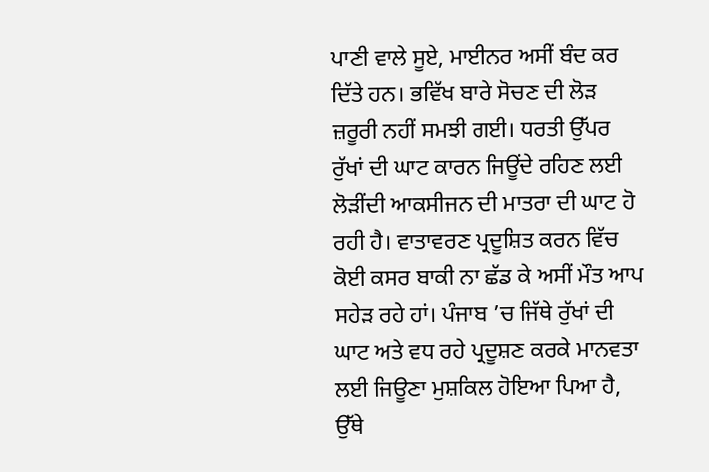ਪਾਣੀ ਵਾਲੇ ਸੂਏ, ਮਾਈਨਰ ਅਸੀਂ ਬੰਦ ਕਰ ਦਿੱਤੇ ਹਨ। ਭਵਿੱਖ ਬਾਰੇ ਸੋਚਣ ਦੀ ਲੋੜ ਜ਼ਰੂਰੀ ਨਹੀਂ ਸਮਝੀ ਗਈ। ਧਰਤੀ ਉੱਪਰ ਰੁੱਖਾਂ ਦੀ ਘਾਟ ਕਾਰਨ ਜਿਊਂਦੇ ਰਹਿਣ ਲਈ ਲੋੜੀਂਦੀ ਆਕਸੀਜਨ ਦੀ ਮਾਤਰਾ ਦੀ ਘਾਟ ਹੋ ਰਹੀ ਹੈ। ਵਾਤਾਵਰਣ ਪ੍ਰਦੂਸ਼ਿਤ ਕਰਨ ਵਿੱਚ ਕੋਈ ਕਸਰ ਬਾਕੀ ਨਾ ਛੱਡ ਕੇ ਅਸੀਂ ਮੌਤ ਆਪ ਸਹੇੜ ਰਹੇ ਹਾਂ। ਪੰਜਾਬ ’ਚ ਜਿੱਥੇ ਰੁੱਖਾਂ ਦੀ ਘਾਟ ਅਤੇ ਵਧ ਰਹੇ ਪ੍ਰਦੂਸ਼ਣ ਕਰਕੇ ਮਾਨਵਤਾ ਲਈ ਜਿਊਣਾ ਮੁਸ਼ਕਿਲ ਹੋਇਆ ਪਿਆ ਹੈ, ਉੱਥੇ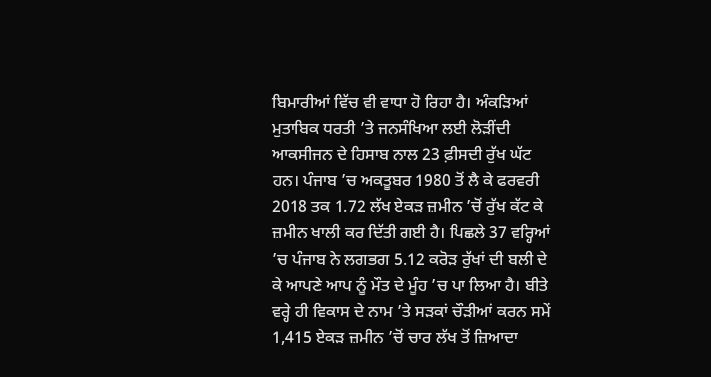ਬਿਮਾਰੀਆਂ ਵਿੱਚ ਵੀ ਵਾਧਾ ਹੋ ਰਿਹਾ ਹੈ। ਅੰਕੜਿਆਂ ਮੁਤਾਬਿਕ ਧਰਤੀ ’ਤੇ ਜਨਸੰਖਿਆ ਲਈ ਲੋੜੀਂਦੀ ਆਕਸੀਜਨ ਦੇ ਹਿਸਾਬ ਨਾਲ 23 ਫ਼ੀਸਦੀ ਰੁੱਖ ਘੱਟ ਹਨ। ਪੰਜਾਬ ’ਚ ਅਕਤੂਬਰ 1980 ਤੋਂ ਲੈ ਕੇ ਫਰਵਰੀ 2018 ਤਕ 1.72 ਲੱਖ ਏਕੜ ਜ਼ਮੀਨ ’ਚੋਂ ਰੁੱਖ ਕੱਟ ਕੇ ਜ਼ਮੀਨ ਖਾਲੀ ਕਰ ਦਿੱਤੀ ਗਈ ਹੈ। ਪਿਛਲੇ 37 ਵਰ੍ਹਿਆਂ ’ਚ ਪੰਜਾਬ ਨੇ ਲਗਭਗ 5.12 ਕਰੋੜ ਰੁੱਖਾਂ ਦੀ ਬਲੀ ਦੇ ਕੇ ਆਪਣੇ ਆਪ ਨੂੰ ਮੌਤ ਦੇ ਮੂੰਹ ’ਚ ਪਾ ਲਿਆ ਹੈ। ਬੀਤੇ ਵਰ੍ਹੇ ਹੀ ਵਿਕਾਸ ਦੇ ਨਾਮ ’ਤੇ ਸੜਕਾਂ ਚੌੜੀਆਂ ਕਰਨ ਸਮੇਂ 1,415 ਏਕੜ ਜ਼ਮੀਨ ’ਚੋਂ ਚਾਰ ਲੱਖ ਤੋਂ ਜ਼ਿਆਦਾ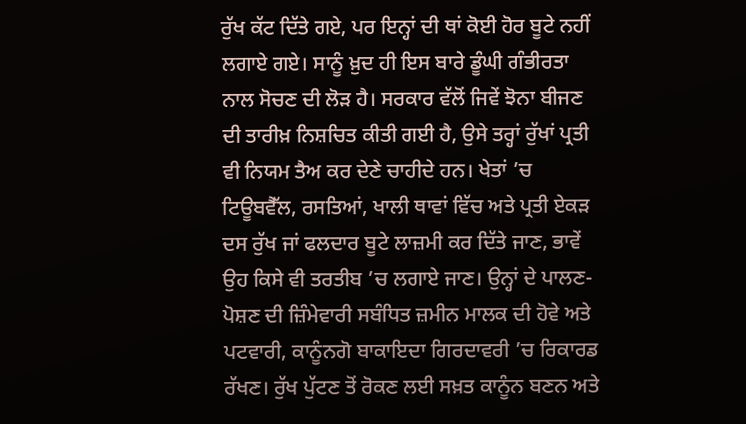ਰੁੱਖ ਕੱਟ ਦਿੱਤੇ ਗਏ, ਪਰ ਇਨ੍ਹਾਂ ਦੀ ਥਾਂ ਕੋਈ ਹੋਰ ਬੂਟੇ ਨਹੀਂ ਲਗਾਏ ਗਏ। ਸਾਨੂੰ ਖ਼ੁਦ ਹੀ ਇਸ ਬਾਰੇ ਡੂੰਘੀ ਗੰਭੀਰਤਾ ਨਾਲ ਸੋਚਣ ਦੀ ਲੋੜ ਹੈ। ਸਰਕਾਰ ਵੱਲੋਂ ਜਿਵੇਂ ਝੋਨਾ ਬੀਜਣ ਦੀ ਤਾਰੀਖ਼ ਨਿਸ਼ਚਿਤ ਕੀਤੀ ਗਈ ਹੈ, ਉਸੇ ਤਰ੍ਹਾਂ ਰੁੱਖਾਂ ਪ੍ਰਤੀ ਵੀ ਨਿਯਮ ਤੈਅ ਕਰ ਦੇਣੇ ਚਾਹੀਦੇ ਹਨ। ਖੇਤਾਂ ’ਚ ਟਿਊਬਵੈੱਲ, ਰਸਤਿਆਂ, ਖਾਲੀ ਥਾਵਾਂ ਵਿੱਚ ਅਤੇ ਪ੍ਰਤੀ ਏਕੜ ਦਸ ਰੁੱਖ ਜਾਂ ਫਲਦਾਰ ਬੂਟੇ ਲਾਜ਼ਮੀ ਕਰ ਦਿੱਤੇ ਜਾਣ, ਭਾਵੇਂ ਉਹ ਕਿਸੇ ਵੀ ਤਰਤੀਬ ’ਚ ਲਗਾਏ ਜਾਣ। ਉਨ੍ਹਾਂ ਦੇ ਪਾਲਣ-ਪੋਸ਼ਣ ਦੀ ਜ਼ਿੰਮੇਵਾਰੀ ਸਬੰਧਿਤ ਜ਼ਮੀਨ ਮਾਲਕ ਦੀ ਹੋਵੇ ਅਤੇ ਪਟਵਾਰੀ, ਕਾਨੂੰਨਗੋ ਬਾਕਾਇਦਾ ਗਿਰਦਾਵਰੀ ’ਚ ਰਿਕਾਰਡ ਰੱਖਣ। ਰੁੱਖ ਪੁੱਟਣ ਤੋਂ ਰੋਕਣ ਲਈ ਸਖ਼ਤ ਕਾਨੂੰਨ ਬਣਨ ਅਤੇ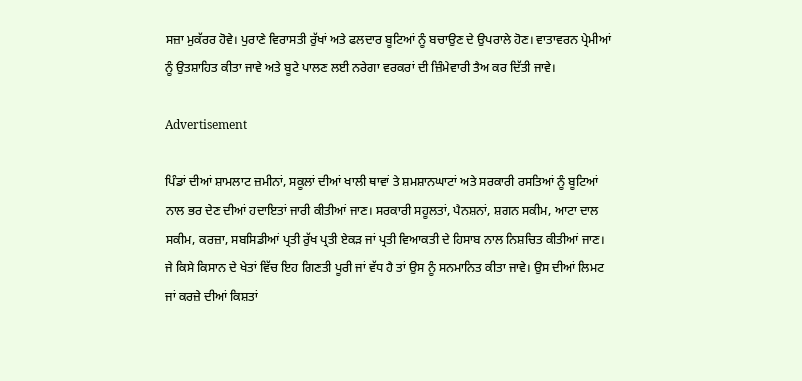ਸਜ਼ਾ ਮੁਕੱਰਰ ਹੋਵੇ। ਪੁਰਾਣੇ ਵਿਰਾਸਤੀ ਰੁੱਖਾਂ ਅਤੇ ਫਲਦਾਰ ਬੂਟਿਆਂ ਨੂੰ ਬਚਾਉਣ ਦੇ ਉਪਰਾਲੇ ਹੋਣ। ਵਾਤਾਵਰਨ ਪ੍ਰੇਮੀਆਂ ਨੂੰ ਉਤਸ਼ਾਹਿਤ ਕੀਤਾ ਜਾਵੇ ਅਤੇ ਬੂਟੇ ਪਾਲਣ ਲਈ ਨਰੇਗਾ ਵਰਕਰਾਂ ਦੀ ਜ਼ਿੰਮੇਵਾਰੀ ਤੈਅ ਕਰ ਦਿੱਤੀ ਜਾਵੇ।

Advertisement

ਪਿੰਡਾਂ ਦੀਆਂ ਸ਼ਾਮਲਾਟ ਜ਼ਮੀਨਾਂ, ਸਕੂਲਾਂ ਦੀਆਂ ਖਾਲੀ ਥਾਵਾਂ ਤੇ ਸ਼ਮਸ਼ਾਨਘਾਟਾਂ ਅਤੇ ਸਰਕਾਰੀ ਰਸਤਿਆਂ ਨੂੰ ਬੂਟਿਆਂ ਨਾਲ ਭਰ ਦੇਣ ਦੀਆਂ ਹਦਾਇਤਾਂ ਜਾਰੀ ਕੀਤੀਆਂ ਜਾਣ। ਸਰਕਾਰੀ ਸਹੂਲਤਾਂ, ਪੈਨਸ਼ਨਾਂ, ਸ਼ਗਨ ਸਕੀਮ, ਆਟਾ ਦਾਲ ਸਕੀਮ, ਕਰਜ਼ਾ, ਸਬਸਿਡੀਆਂ ਪ੍ਰਤੀ ਰੁੱਖ ਪ੍ਰਤੀ ਏਕੜ ਜਾਂ ਪ੍ਰਤੀ ਵਿਆਕਤੀ ਦੇ ਹਿਸਾਬ ਨਾਲ ਨਿਸ਼ਚਿਤ ਕੀਤੀਆਂ ਜਾਣ। ਜੇ ਕਿਸੇ ਕਿਸਾਨ ਦੇ ਖੇਤਾਂ ਵਿੱਚ ਇਹ ਗਿਣਤੀ ਪੂਰੀ ਜਾਂ ਵੱਧ ਹੈ ਤਾਂ ਉਸ ਨੂੰ ਸਨਮਾਨਿਤ ਕੀਤਾ ਜਾਵੇ। ਉਸ ਦੀਆਂ ਲਿਮਟ ਜਾਂ ਕਰਜ਼ੇ ਦੀਆਂ ਕਿਸ਼ਤਾਂ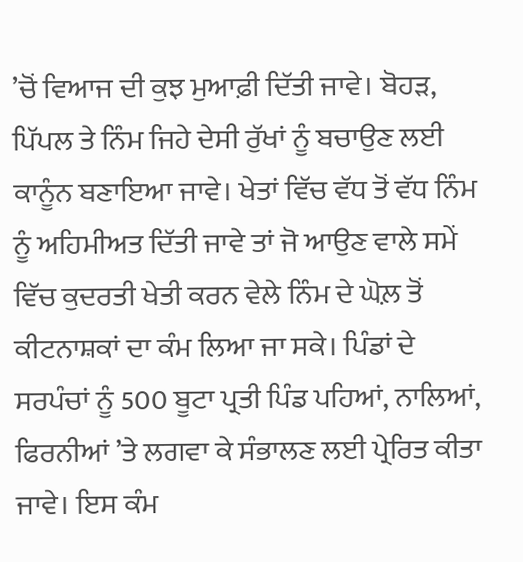’ਚੋਂ ਵਿਆਜ ਦੀ ਕੁਝ ਮੁਆਫ਼ੀ ਦਿੱਤੀ ਜਾਵੇ। ਬੋਹੜ, ਪਿੱਪਲ ਤੇ ਨਿੰਮ ਜਿਹੇ ਦੇਸੀ ਰੁੱਖਾਂ ਨੂੰ ਬਚਾਉਣ ਲਈ ਕਾਨੂੰਨ ਬਣਾਇਆ ਜਾਵੇ। ਖੇਤਾਂ ਵਿੱਚ ਵੱਧ ਤੋਂ ਵੱਧ ਨਿੰਮ ਨੂੰ ਅਹਿਮੀਅਤ ਦਿੱਤੀ ਜਾਵੇ ਤਾਂ ਜੋ ਆਉਣ ਵਾਲੇ ਸਮੇਂ ਵਿੱਚ ਕੁਦਰਤੀ ਖੇਤੀ ਕਰਨ ਵੇਲੇ ਨਿੰਮ ਦੇ ਘੋਲ਼ ਤੋਂ ਕੀਟਨਾਸ਼ਕਾਂ ਦਾ ਕੰਮ ਲਿਆ ਜਾ ਸਕੇ। ਪਿੰਡਾਂ ਦੇ ਸਰਪੰਚਾਂ ਨੂੰ 500 ਬੂਟਾ ਪ੍ਰਤੀ ਪਿੰਡ ਪਹਿਆਂ, ਨਾਲਿਆਂ, ਫਿਰਨੀਆਂ ’ਤੇ ਲਗਵਾ ਕੇ ਸੰਭਾਲਣ ਲਈ ਪ੍ਰੇਰਿਤ ਕੀਤਾ ਜਾਵੇ। ਇਸ ਕੰਮ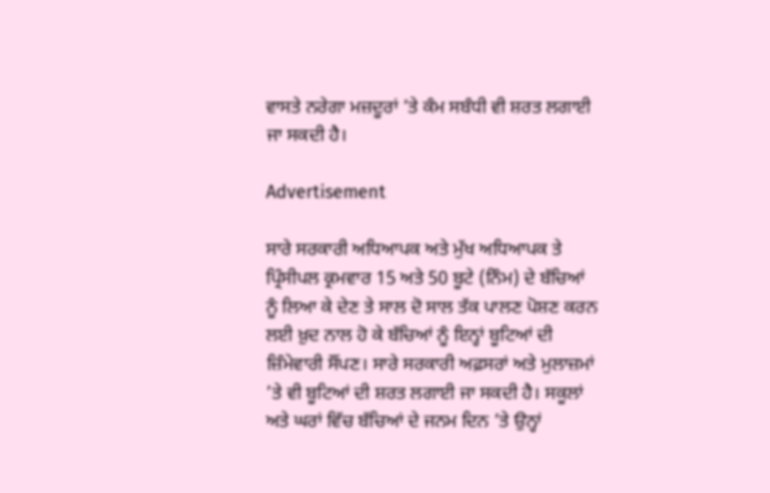ਵਾਸਤੇ ਨਰੇਗਾ ਮਜ਼ਦੂਰਾਂ ’ਤੇ ਕੰਮ ਸਬੰਧੀ ਵੀ ਸ਼ਰਤ ਲਗਾਈ ਜਾ ਸਕਦੀ ਹੈ।

Advertisement

ਸਾਰੇ ਸਰਕਾਰੀ ਅਧਿਆਪਕ ਅਤੇ ਮੁੱਖ ਅਧਿਆਪਕ ਤੇ ਪ੍ਰਿੰਸੀਪਲ ਕ੍ਰਮਵਾਰ 15 ਅਤੇ 50 ਬੂਟੇ (ਨਿੰਮ) ਦੇ ਬੱਚਿਆਂ ਨੂੰ ਲਿਆ ਕੇ ਦੇਣ ਤੇ ਸਾਲ ਦੋ ਸਾਲ ਤੱਕ ਪਾਲਣ ਪੋਸ਼ਣ ਕਰਨ ਲਈ ਖ਼ੁਦ ਨਾਲ ਹੋ ਕੇ ਬੱਚਿਆਂ ਨੂੰ ਇਨ੍ਹਾਂ ਬੂਟਿਆਂ ਦੀ ਜ਼ਿੰਮੇਵਾਰੀ ਸੌਂਪਣ। ਸਾਰੇ ਸਰਕਾਰੀ ਅਫ਼ਸਰਾਂ ਅਤੇ ਮੁਲਾਜ਼ਮਾਂ ’ਤੇ ਵੀ ਬੂਟਿਆਂ ਦੀ ਸ਼ਰਤ ਲਗਾਈ ਜਾ ਸਕਦੀ ਹੈ। ਸਕੂਲਾਂ ਅਤੇ ਘਰਾਂ ਵਿੱਚ ਬੱਚਿਆਂ ਦੇ ਜਨਮ ਦਿਨ ’ਤੇ ਉਨ੍ਹਾਂ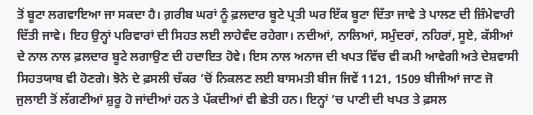ਤੋਂ ਬੂਟਾ ਲਗਵਾਇਆ ਜਾ ਸਕਦਾ ਹੈ। ਗ਼ਰੀਬ ਘਰਾਂ ਨੂੰ ਫ਼ਲਦਾਰ ਬੂਟੇ ਪ੍ਰਤੀ ਘਰ ਇੱਕ ਬੂਟਾ ਦਿੱਤਾ ਜਾਵੇ ਤੇ ਪਾਲਣ ਦੀ ਜ਼ਿੰਮੇਵਾਰੀ ਦਿੱਤੀ ਜਾਵੇ। ਇਹ ਉਨ੍ਹਾਂ ਪਰਿਵਾਰਾਂ ਦੀ ਸਿਹਤ ਲਈ ਲਾਹੇਵੰਦ ਰਹੇਗਾ। ਨਦੀਆਂ, ਨਾਲਿਆਂ, ਸਮੁੰਦਰਾਂ, ਨਹਿਰਾਂ, ਸੂਏ, ਕੱਸੀਆਂ ਦੇ ਨਾਲ ਨਾਲ ਫ਼ਲਦਾਰ ਬੂਟੇ ਲਗਾਉਣ ਦੀ ਹਦਾਇਤ ਹੋਵੇ। ਇਸ ਨਾਲ ਅਨਾਜ ਦੀ ਖਪਤ ਵਿੱਚ ਵੀ ਕਮੀ ਆਵੇਗੀ ਅਤੇ ਦੇਸ਼ਵਾਸੀ ਸਿਹਤਯਾਬ ਵੀ ਹੋਣਗੇ। ਝੋਨੇ ਦੇ ਫ਼ਸਲੀ ਚੱਕਰ ’ਚੋਂ ਨਿਕਲਣ ਲਈ ਬਾਸਮਤੀ ਬੀਜ ਜਿਵੇਂ 1121, 1509 ਬੀਜੀਆਂ ਜਾਣ ਜੋ ਜੁਲਾਈ ਤੋਂ ਲੱਗਣੀਆਂ ਸ਼ੁਰੂ ਹੋ ਜਾਂਦੀਆਂ ਹਨ ਤੇ ਪੱਕਦੀਆਂ ਵੀ ਛੇਤੀ ਹਨ। ਇਨ੍ਹਾਂ ’ਚ ਪਾਣੀ ਦੀ ਖਪਤ ਤੇ ਫ਼ਸਲ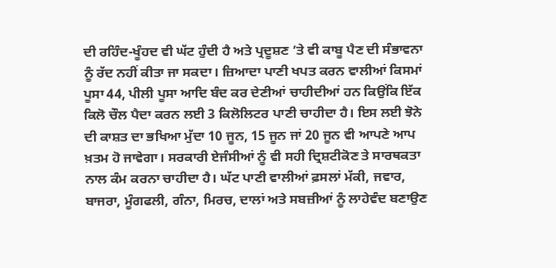ਦੀ ਰਹਿੰਦ-ਖੂੰਹਦ ਵੀ ਘੱਟ ਹੁੰਦੀ ਹੈ ਅਤੇ ਪ੍ਰਦੂਸ਼ਣ ’ਤੇ ਵੀ ਕਾਬੂ ਪੈਣ ਦੀ ਸੰਭਾਵਨਾ ਨੂੰ ਰੱਦ ਨਹੀਂ ਕੀਤਾ ਜਾ ਸਕਦਾ। ਜ਼ਿਆਦਾ ਪਾਣੀ ਖਪਤ ਕਰਨ ਵਾਲੀਆਂ ਕਿਸਮਾਂ ਪੂਸਾ 44, ਪੀਲੀ ਪੂਸਾ ਆਦਿ ਬੰਦ ਕਰ ਦੇਣੀਆਂ ਚਾਹੀਦੀਆਂ ਹਨ ਕਿਉਂਕਿ ਇੱਕ ਕਿਲੋ ਚੌਲ ਪੈਦਾ ਕਰਨ ਲਈ 3 ਕਿਲੋਲਿਟਰ ਪਾਣੀ ਚਾਹੀਦਾ ਹੈ। ਇਸ ਲਈ ਝੋਨੇ ਦੀ ਕਾਸ਼ਤ ਦਾ ਭਖਿਆ ਮੁੱਦਾ 10 ਜੂਨ, 15 ਜੂਨ ਜਾਂ 20 ਜੂਨ ਵੀ ਆਪਣੇ ਆਪ ਖ਼ਤਮ ਹੋ ਜਾਵੇਗਾ। ਸਰਕਾਰੀ ਏਜੰਸੀਆਂ ਨੂੰ ਵੀ ਸਹੀ ਦ੍ਰਿਸ਼ਟੀਕੋਣ ਤੇ ਸਾਰਥਕਤਾ ਨਾਲ ਕੰਮ ਕਰਨਾ ਚਾਹੀਦਾ ਹੈ। ਘੱਟ ਪਾਣੀ ਵਾਲੀਆਂ ਫ਼ਸਲਾਂ ਮੱਕੀ, ਜਵਾਰ, ਬਾਜਰਾ, ਮੂੰਗਫਲੀ, ਗੰਨਾ, ਮਿਰਚ, ਦਾਲਾਂ ਅਤੇ ਸਬਜ਼ੀਆਂ ਨੂੰ ਲਾਹੇਵੰਦ ਬਣਾਉਣ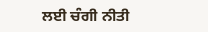ਲਈ ਚੰਗੀ ਨੀਤੀ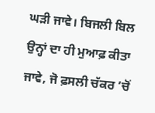ਘੜੀ ਜਾਵੇ। ਬਿਜਲੀ ਬਿਲ ਉਨ੍ਹਾਂ ਦਾ ਹੀ ਮੁਆਫ਼ ਕੀਤਾ ਜਾਵੇ, ਜੋ ਫ਼ਸਲੀ ਚੱਕਰ ’ਚੋਂ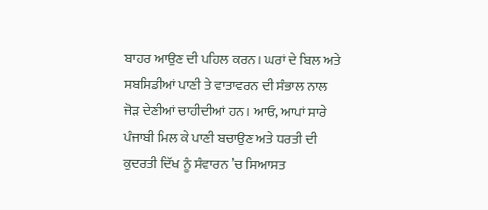ਬਾਹਰ ਆਉਣ ਦੀ ਪਹਿਲ ਕਰਨ। ਘਰਾਂ ਦੇ ਬਿਲ ਅਤੇ ਸਬਸਿਡੀਆਂ ਪਾਣੀ ਤੇ ਵਾਤਾਵਰਨ ਦੀ ਸੰਭਾਲ ਨਾਲ ਜੋੜ ਦੇਣੀਆਂ ਚਾਹੀਦੀਆਂ ਹਨ। ਆਓ, ਆਪਾਂ ਸਾਰੇ ਪੰਜਾਬੀ ਮਿਲ ਕੇ ਪਾਣੀ ਬਚਾਉਣ ਅਤੇ ਧਰਤੀ ਦੀ ਕੁਦਰਤੀ ਦਿੱਖ ਨੂੰ ਸੰਵਾਰਨ ’ਚ ਸਿਆਸਤ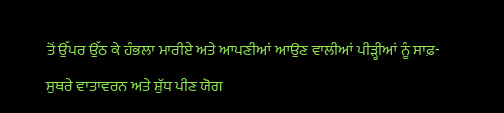ਤੋਂ ਉੱਪਰ ਉੱਠ ਕੇ ਹੰਭਲਾ ਮਾਰੀਏ ਅਤੇ ਆਪਣੀਆਂ ਆਉਣ ਵਾਲੀਆਂ ਪੀੜ੍ਹੀਆਂ ਨੂੰ ਸਾਫ਼-ਸੁਥਰੇ ਵਾਤਾਵਰਨ ਅਤੇ ਸ਼ੁੱਧ ਪੀਣ ਯੋਗ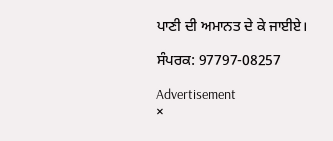ਪਾਣੀ ਦੀ ਅਮਾਨਤ ਦੇ ਕੇ ਜਾਈਏ।

ਸੰਪਰਕ: 97797-08257

Advertisement
×